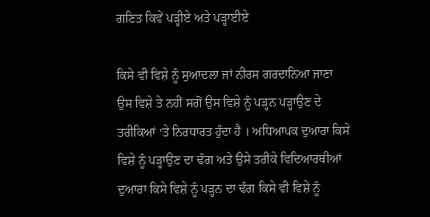ਗਣਿਤ ਕਿਵੇਂ ਪੜ੍ਹੀਏ ਅਤੇ ਪੜ੍ਹਾਈਏ

ਕਿਸੇ ਵੀ ਵਿਸ਼ੇ ਨੂੰ ਸੁਆਦਲਾ ਜਾਂ ਨੀਰਸ ਗਰਦਾਨਿਆ ਜਾਣਾ ਉਸ ਵਿਸ਼ੇ ਤੇ ਨਹੀਂ ਸਗੋਂ ਉਸ ਵਿਸ਼ੇ ਨੂੰ ਪੜ੍ਹਨ ਪੜ੍ਹਾਉਣ ਦੇ ਤਰੀਕਿਆਂ ‘ਤੇ ਨਿਰਧਾਰਤ ਹੁੰਦਾ ਹੈ । ਅਧਿਆਪਕ ਦੁਆਰਾ ਕਿਸੇ ਵਿਸ਼ੇ ਨੂੰ ਪੜ੍ਹਾਉਣ ਦਾ ਢੰਗ ਅਤੇ ਉਸੇ ਤਰੀਕੇ ਵਿਦਿਆਰਥੀਆਂ ਦੁਆਰਾ ਕਿਸੇ ਵਿਸ਼ੇ ਨੂੰ ਪੜ੍ਹਨ ਦਾ ਢੰਗ ਕਿਸੇ ਵੀ ਵਿਸ਼ੇ ਨੂੰ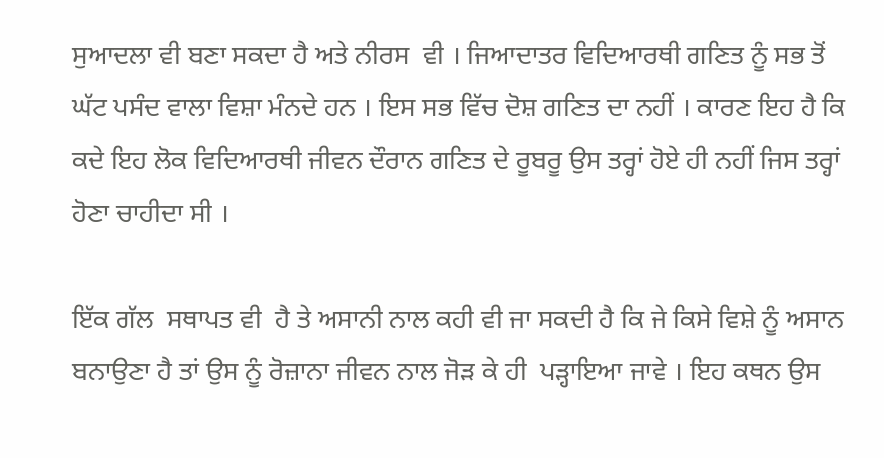ਸੁਆਦਲਾ ਵੀ ਬਣਾ ਸਕਦਾ ਹੈ ਅਤੇ ਨੀਰਸ  ਵੀ । ਜਿਆਦਾਤਰ ਵਿਦਿਆਰਥੀ ਗਣਿਤ ਨੂੰ ਸਭ ਤੋਂ ਘੱਟ ਪਸੰਦ ਵਾਲਾ ਵਿਸ਼ਾ ਮੰਨਦੇ ਹਨ । ਇਸ ਸਭ ਵਿੱਚ ਦੋਸ਼ ਗਣਿਤ ਦਾ ਨਹੀਂ । ਕਾਰਣ ਇਹ ਹੈ ਕਿ ਕਦੇ ਇਹ ਲੋਕ ਵਿਦਿਆਰਥੀ ਜੀਵਨ ਦੌਰਾਨ ਗਣਿਤ ਦੇ ਰੂਬਰੂ ਉਸ ਤਰ੍ਹਾਂ ਹੋਏ ਹੀ ਨਹੀਂ ਜਿਸ ਤਰ੍ਹਾਂ ਹੋਣਾ ਚਾਹੀਦਾ ਸੀ ।

ਇੱਕ ਗੱਲ  ਸਥਾਪਤ ਵੀ  ਹੈ ਤੇ ਅਸਾਨੀ ਨਾਲ ਕਹੀ ਵੀ ਜਾ ਸਕਦੀ ਹੈ ਕਿ ਜੇ ਕਿਸੇ ਵਿਸ਼ੇ ਨੂੰ ਅਸਾਨ ਬਨਾਉਣਾ ਹੈ ਤਾਂ ਉਸ ਨੂੰ ਰੋਜ਼ਾਨਾ ਜੀਵਨ ਨਾਲ ਜੋੜ ਕੇ ਹੀ  ਪੜ੍ਹਾਇਆ ਜਾਵੇ । ਇਹ ਕਥਨ ਉਸ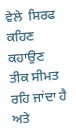ਵੇਲੇ  ਸਿਰਫ ਕਹਿਣ ਕਹਾਉਣ ਤੀਕ ਸੀਮਤ ਰਹਿ ਜਾਂਦਾ ਹੈ ਅਤੇ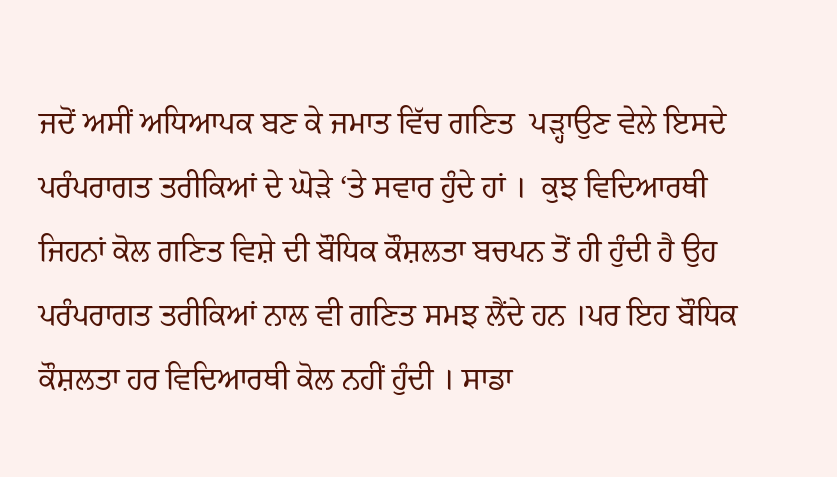ਜਦੋਂ ਅਸੀਂ ਅਧਿਆਪਕ ਬਣ ਕੇ ਜਮਾਤ ਵਿੱਚ ਗਣਿਤ  ਪੜ੍ਹਾਉਣ ਵੇਲੇ ਇਸਦੇ  ਪਰੰਪਰਾਗਤ ਤਰੀਕਿਆਂ ਦੇ ਘੋੜੇ ‘ਤੇ ਸਵਾਰ ਹੁੰਦੇ ਹਾਂ ।  ਕੁਝ ਵਿਦਿਆਰਥੀ ਜਿਹਨਾਂ ਕੋਲ ਗਣਿਤ ਵਿਸ਼ੇ ਦੀ ਬੌਧਿਕ ਕੌਸ਼ਲਤਾ ਬਚਪਨ ਤੋਂ ਹੀ ਹੁੰਦੀ ਹੈ ਉਹ ਪਰੰਪਰਾਗਤ ਤਰੀਕਿਆਂ ਨਾਲ ਵੀ ਗਣਿਤ ਸਮਝ ਲੈਂਦੇ ਹਨ ।ਪਰ ਇਹ ਬੌਧਿਕ ਕੌਸ਼ਲਤਾ ਹਰ ਵਿਦਿਆਰਥੀ ਕੋਲ ਨਹੀਂ ਹੁੰਦੀ । ਸਾਡਾ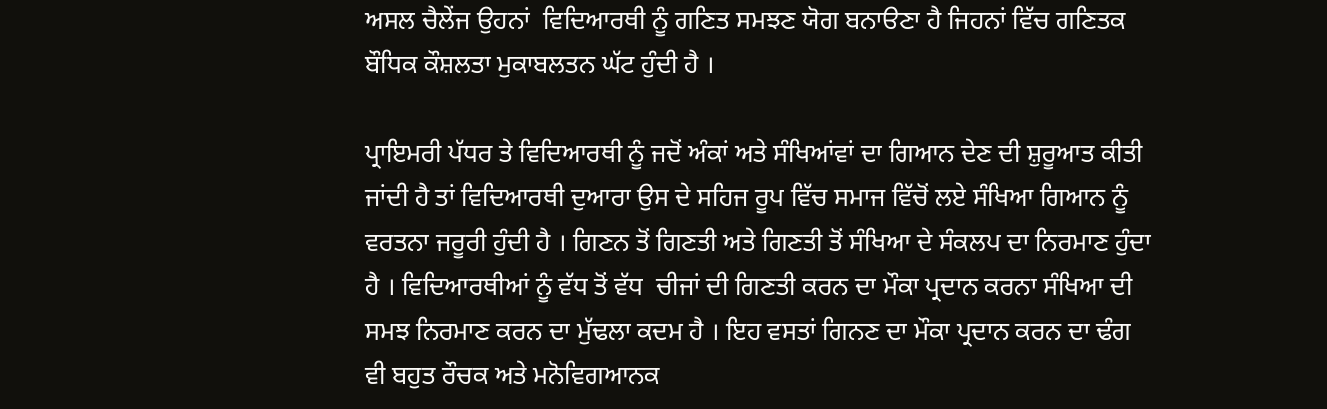ਅਸਲ ਚੈਲੇਂਜ ਉਹਨਾਂ  ਵਿਦਿਆਰਥੀ ਨੂੰ ਗਣਿਤ ਸਮਝਣ ਯੋਗ ਬਨਾੳਣਾ ਹੈ ਜਿਹਨਾਂ ਵਿੱਚ ਗਣਿਤਕ ਬੌਧਿਕ ਕੌਸ਼ਲਤਾ ਮੁਕਾਬਲਤਨ ਘੱਟ ਹੁੰਦੀ ਹੈ ।

ਪ੍ਰਾਇਮਰੀ ਪੱਧਰ ਤੇ ਵਿਦਿਆਰਥੀ ਨੂੰ ਜਦੋਂ ਅੰਕਾਂ ਅਤੇ ਸੰਖਿਆਂਵਾਂ ਦਾ ਗਿਆਨ ਦੇਣ ਦੀ ਸ਼ੁਰੂਆਤ ਕੀਤੀ ਜਾਂਦੀ ਹੈ ਤਾਂ ਵਿਦਿਆਰਥੀ ਦੁਆਰਾ ਉਸ ਦੇ ਸਹਿਜ ਰੂਪ ਵਿੱਚ ਸਮਾਜ ਵਿੱਚੋਂ ਲਏ ਸੰਖਿਆ ਗਿਆਨ ਨੂੰ ਵਰਤਨਾ ਜਰੂਰੀ ਹੁੰਦੀ ਹੈ । ਗਿਣਨ ਤੋਂ ਗਿਣਤੀ ਅਤੇ ਗਿਣਤੀ ਤੋਂ ਸੰਖਿਆ ਦੇ ਸੰਕਲਪ ਦਾ ਨਿਰਮਾਣ ਹੁੰਦਾ ਹੈ । ਵਿਦਿਆਰਥੀਆਂ ਨੂੰ ਵੱਧ ਤੋਂ ਵੱਧ  ਚੀਜਾਂ ਦੀ ਗਿਣਤੀ ਕਰਨ ਦਾ ਮੌਕਾ ਪ੍ਰਦਾਨ ਕਰਨਾ ਸੰਖਿਆ ਦੀ ਸਮਝ ਨਿਰਮਾਣ ਕਰਨ ਦਾ ਮੁੱਢਲਾ ਕਦਮ ਹੈ । ਇਹ ਵਸਤਾਂ ਗਿਨਣ ਦਾ ਮੌਕਾ ਪ੍ਰਦਾਨ ਕਰਨ ਦਾ ਢੰਗ ਵੀ ਬਹੁਤ ਰੌਚਕ ਅਤੇ ਮਨੋਵਿਗਆਨਕ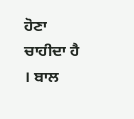ਹੋਣਾ ਚਾਹੀਦਾ ਹੈ । ਬਾਲ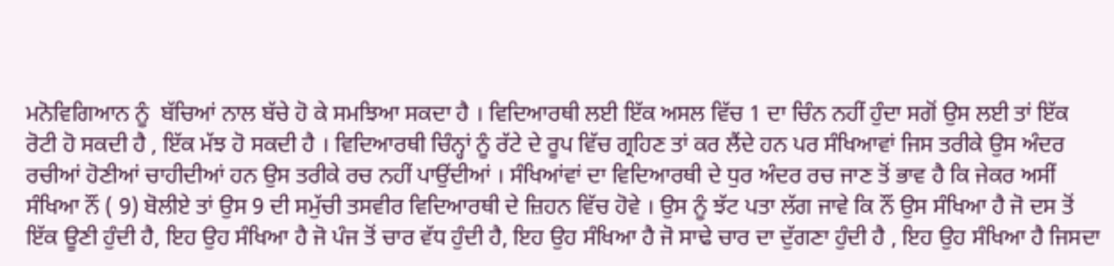ਮਨੋਵਿਗਿਆਨ ਨੂੰ  ਬੱਚਿਆਂ ਨਾਲ ਬੱਚੇ ਹੋ ਕੇ ਸਮਝਿਆ ਸਕਦਾ ਹੈ । ਵਿਦਿਆਰਥੀ ਲਈ ਇੱਕ ਅਸਲ ਵਿੱਚ 1 ਦਾ ਚਿੰਨ ਨਹੀਂ ਹੁੰਦਾ ਸਗੋਂ ਉਸ ਲਈ ਤਾਂ ਇੱਕ ਰੋਟੀ ਹੋ ਸਕਦੀ ਹੈ , ਇੱਕ ਮੱਝ ਹੋ ਸਕਦੀ ਹੈ । ਵਿਦਿਆਰਥੀ ਚਿੰਨ੍ਹਾਂ ਨੂੰ ਰੱਟੇ ਦੇ ਰੂਪ ਵਿੱਚ ਗ੍ਰਹਿਣ ਤਾਂ ਕਰ ਲੈਂਦੇ ਹਨ ਪਰ ਸੰਖਿਆਵਾਂ ਜਿਸ ਤਰੀਕੇ ਉਸ ਅੰਦਰ ਰਚੀਆਂ ਹੋਣੀਆਂ ਚਾਹੀਦੀਆਂ ਹਨ ਉਸ ਤਰੀਕੇ ਰਚ ਨਹੀਂ ਪਾਉਂਦੀਆਂ । ਸੰਖਿਆਂਵਾਂ ਦਾ ਵਿਦਿਆਰਥੀ ਦੇ ਧੁਰ ਅੰਦਰ ਰਚ ਜਾਣ ਤੋਂ ਭਾਵ ਹੈ ਕਿ ਜੇਕਰ ਅਸੀਂ ਸੰਖਿਆ ਨੌਂ ( 9) ਬੋਲੀਏ ਤਾਂ ਉਸ 9 ਦੀ ਸਮੁੱਚੀ ਤਸਵੀਰ ਵਿਦਿਆਰਥੀ ਦੇ ਜ਼ਿਹਨ ਵਿੱਚ ਹੋਵੇ । ਉਸ ਨੂੰ ਝੱਟ ਪਤਾ ਲੱਗ ਜਾਵੇ ਕਿ ਨੌਂ ਉਸ ਸੰਖਿਆ ਹੈ ਜੋ ਦਸ ਤੋਂ ਇੱਕ ਊਣੀ ਹੁੰਦੀ ਹੈ, ਇਹ ਉਹ ਸੰਖਿਆ ਹੈ ਜੋ ਪੰਜ ਤੋਂ ਚਾਰ ਵੱਧ ਹੁੰਦੀ ਹੈ, ਇਹ ਉਹ ਸੰਖਿਆ ਹੈ ਜੋ ਸਾਢੇ ਚਾਰ ਦਾ ਦੁੱਗਣਾ ਹੁੰਦੀ ਹੈ , ਇਹ ਉਹ ਸੰਖਿਆ ਹੈ ਜਿਸਦਾ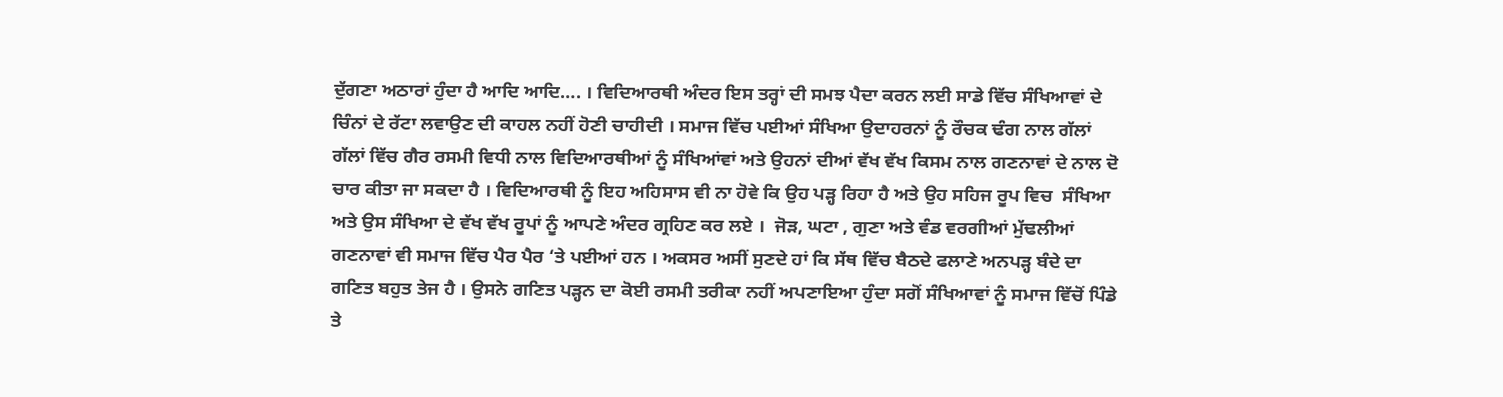ਦੁੱਗਣਾ ਅਠਾਰਾਂ ਹੁੰਦਾ ਹੈ ਆਦਿ ਆਦਿ…. । ਵਿਦਿਆਰਥੀ ਅੰਦਰ ਇਸ ਤਰ੍ਹਾਂ ਦੀ ਸਮਝ ਪੈਦਾ ਕਰਨ ਲਈ ਸਾਡੇ ਵਿੱਚ ਸੰਖਿਆਵਾਂ ਦੇ ਚਿੰਨਾਂ ਦੇ ਰੱਟਾ ਲਵਾਉਣ ਦੀ ਕਾਹਲ ਨਹੀਂ ਹੋਣੀ ਚਾਹੀਦੀ । ਸਮਾਜ ਵਿੱਚ ਪਈਆਂ ਸੰਖਿਆ ਉਦਾਹਰਨਾਂ ਨੂੰ ਰੌਚਕ ਢੰਗ ਨਾਲ ਗੱਲਾਂ ਗੱਲਾਂ ਵਿੱਚ ਗੈਰ ਰਸਮੀ ਵਿਧੀ ਨਾਲ ਵਿਦਿਆਰਥੀਆਂ ਨੂੰ ਸੰਖਿਆਂਵਾਂ ਅਤੇ ਉਹਨਾਂ ਦੀਆਂ ਵੱਖ ਵੱਖ ਕਿਸਮ ਨਾਲ ਗਣਨਾਵਾਂ ਦੇ ਨਾਲ ਦੋ ਚਾਰ ਕੀਤਾ ਜਾ ਸਕਦਾ ਹੈ । ਵਿਦਿਆਰਥੀ ਨੂੰ ਇਹ ਅਹਿਸਾਸ ਵੀ ਨਾ ਹੋਵੇ ਕਿ ਉਹ ਪੜ੍ਹ ਰਿਹਾ ਹੈ ਅਤੇ ਉਹ ਸਹਿਜ ਰੂਪ ਵਿਚ  ਸੰਖਿਆ ਅਤੇ ਉਸ ਸੰਖਿਆ ਦੇ ਵੱਖ ਵੱਖ ਰੂਪਾਂ ਨੂੰ ਆਪਣੇ ਅੰਦਰ ਗ੍ਰਹਿਣ ਕਰ ਲਏ ।  ਜੋੜ, ਘਟਾ , ਗੁਣਾ ਅਤੇ ਵੰਡ ਵਰਗੀਆਂ ਮੁੱਢਲੀਆਂ ਗਣਨਾਵਾਂ ਵੀ ਸਮਾਜ ਵਿੱਚ ਪੈਰ ਪੈਰ ‘ਤੇ ਪਈਆਂ ਹਨ । ਅਕਸਰ ਅਸੀਂ ਸੁਣਦੇ ਹਾਂ ਕਿ ਸੱਥ ਵਿੱਚ ਬੈਠਦੇ ਫਲਾਣੇ ਅਨਪੜ੍ਹ ਬੰਦੇ ਦਾ ਗਣਿਤ ਬਹੁਤ ਤੇਜ ਹੈ । ਉਸਨੇ ਗਣਿਤ ਪੜ੍ਹਨ ਦਾ ਕੋਈ ਰਸਮੀ ਤਰੀਕਾ ਨਹੀਂ ਅਪਣਾਇਆ ਹੁੰਦਾ ਸਗੋਂ ਸੰਖਿਆਵਾਂ ਨੂੰ ਸਮਾਜ ਵਿੱਚੋਂ ਪਿੰਡੇ ਤੇ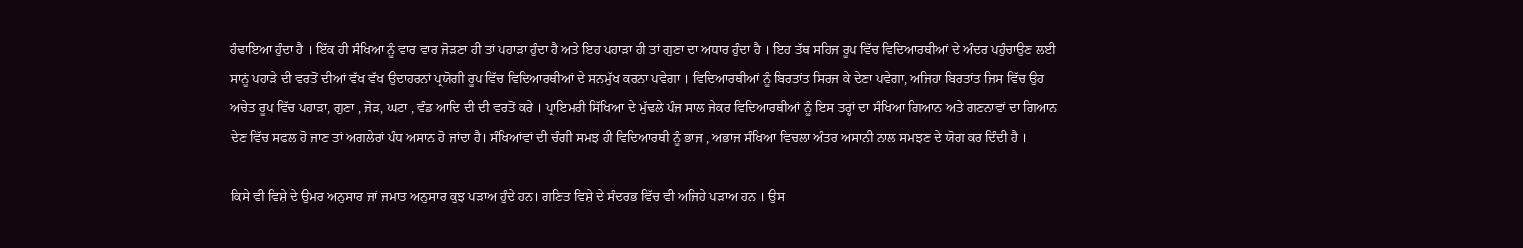ਹੰਢਾਇਆ ਹੁੰਦਾ ਹੈ । ਇੱਕ ਹੀ ਸੰਖਿਆ ਨੂੰ ਵਾਰ ਵਾਰ ਜੋੜਣਾ ਹੀ ਤਾਂ ਪਹਾੜਾ ਹੁੰਦਾ ਹੈ ਅਤੇ ਇਹ ਪਹਾੜਾ ਹੀ ਤਾਂ ਗੁਣਾ ਦਾ ਅਧਾਰ ਹੁੰਦਾ ਹੈ । ਇਹ ਤੱਥ ਸਹਿਜ ਰੂਪ ਵਿੱਚ ਵਿਦਿਆਰਥੀਆਂ ਦੇ ਅੰਦਰ ਪਹੁੰਚਾਉਣ ਲਈ ਸਾਨੂਂ ਪਹਾੜੇ ਦੀ ਵਰਤੋਂ ਦੀਆਂ ਵੱਖ ਵੱਖ ਉਦਾਹਰਨਾਂ ਪ੍ਰਯੋਗੀ ਰੂਪ ਵਿੱਚ ਵਿਦਿਆਰਥੀਆਂ ਦੇ ਸਨਮੁੱਖ ਕਰਨਾ ਪਵੇਗਾ । ਵਿਦਿਆਰਥੀਆਂ ਨੂੰ ਬਿਰਤਾਂਤ ਸਿਰਜ ਕੇ ਦੇਣਾ ਪਵੇਗਾ, ਅਜਿਹਾ ਬਿਰਤਾਂਤ ਜਿਸ ਵਿੱਚ ਉਹ ਅਚੇਤ ਰੂਪ ਵਿੱਚ ਪਹਾੜਾ, ਗੁਣਾ , ਜੋੜ, ਘਟਾ , ਵੰਡ ਆਦਿ ਦੀ ਦੀ ਵਰਤੋਂ ਕਰੇ । ਪ੍ਰਾਇਮਰੀ ਸਿੱਖਿਆ ਦੇ ਮੁੱਢਲੇ ਪੰਜ ਸਾਲ ਜੇਕਰ ਵਿਦਿਆਰਥੀਆਂ ਨੂੰ ਇਸ ਤਰ੍ਹਾਂ ਦਾ ਸੰਖਿਆ ਗਿਆਨ ਅਤੇ ਗਣਨਾਵਾਂ ਦਾ ਗਿਆਨ ਦੇਣ ਵਿੱਚ ਸਫਲ ਹੋ ਜਾਣ ਤਾਂ ਅਗਲੇਰਾਂ ਪੰਧ ਅਸਾਨ ਹੋ ਜਾਂਦਾ ਹੈ। ਸੰਖਿਆਂਵਾਂ ਦੀ ਚੰਗੀ ਸਮਝ ਹੀ ਵਿਦਿਆਰਥੀ ਨੂੰ ਭਾਜ , ਅਭਾਜ ਸੰਖਿਆ ਵਿਚਲਾ ਅੰਤਰ ਅਸਾਨੀ ਨਾਲ ਸਮਝਣ ਦੇ ਯੋਗ ਕਰ ਦਿੰਦੀ ਹੈ ।

ਕਿਸੇ ਵੀ ਵਿਸ਼ੇ ਦੇ ਉਮਰ ਅਨੁਸਾਰ ਜਾਂ ਜਮਾਤ ਅਨੁਸਾਰ ਕੁਝ ਪੜਾਅ ਹੁੰਦੇ ਹਨ। ਗਣਿਤ ਵਿਸ਼ੇ ਦੇ ਸੰਦਰਭ ਵਿੱਚ ਵੀ ਅਜਿਹੇ ਪੜਾਅ ਹਨ । ਉਸ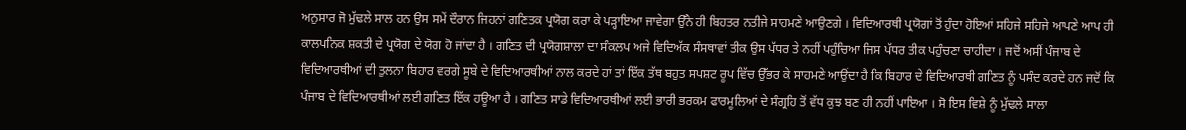ਅਨੁਸਾਰ ਜੋ ਮੁੱਢਲੇ ਸਾਲ ਹਨ ਉਸ ਸਮੇਂ ਦੌਰਾਨ ਜਿਹਨਾਂ ਗਣਿਤਕ ਪ੍ਰਯੋਗ ਕਰਾ ਕੇ ਪੜ੍ਹਾਇਆ ਜਾਵੇਗਾ ਉੱਨੇ ਹੀ ਬਿਹਤਰ ਨਤੀਜੇ ਸਾਹਮਣੇ ਆਉਣਗੇ । ਵਿਦਿਆਰਥੀ ਪ੍ਰਯੋਗਾਂ ਤੋਂ ਹੁੰਦਾ ਹੋਇਆਂ ਸਹਿਜੇ ਸਹਿਜੇ ਆਪਣੇ ਆਪ ਹੀ ਕਾਲਪਨਿਕ ਸ਼ਕਤੀ ਦੇ ਪ੍ਰਯੋਗ ਦੇ ਯੋਗ ਹੋ ਜਾਂਦਾ ਹੈ । ਗਣਿਤ ਦੀ ਪ੍ਰਯੋਗਸ਼ਾਲਾ ਦਾ ਸੰਕਲਪ ਅਜੇ ਵਿਦਿਅੱਕ ਸੰਸਥਾਵਾਂ ਤੀਕ ਉਸ ਪੱਧਰ ਤੇ ਨਹੀਂ ਪਹੁੰਚਿਆ ਜਿਸ ਪੱਧਰ ਤੀਕ ਪਹੁੰਚਣਾ ਚਾਹੀਦਾ । ਜਦੋਂ ਅਸੀਂ ਪੰਜਾਬ ਦੇ ਵਿਦਿਆਰਥੀਆਂ ਦੀ ਤੁਲਨਾ ਬਿਹਾਰ ਵਰਗੇ ਸੂਬੇ ਦੇ ਵਿਦਿਆਰਥੀਆਂ ਨਾਲ ਕਰਦੇ ਹਾਂ ਤਾਂ ਇੱਕ ਤੱਥ ਬਹੁਤ ਸਪਸ਼ਟ ਰੂਪ ਵਿੱਚ ਉੱਭਰ ਕੇ ਸਾਹਮਣੇ ਆਉਂਦਾ ਹੈ ਕਿ ਬਿਹਾਰ ਦੇ ਵਿਦਿਆਰਥੀ ਗਣਿਤ ਨੂੰ ਪਸੰਦ ਕਰਦੇ ਹਨ ਜਦੋਂ ਕਿ ਪੰਜਾਬ ਦੇ ਵਿਦਿਆਰਥੀਆਂ ਲਈ ਗਣਿਤ ਇੱਕ ਹਊਆ ਹੈ । ਗਣਿਤ ਸਾਡੇ ਵਿਦਿਆਰਥੀਆਂ ਲਈ ਭਾਰੀ ਭਰਕਮ ਫਾਰਮੂਲਿਆਂ ਦੇ ਸੰਗ੍ਰਹਿ ਤੋਂ ਵੱਧ ਕੁਝ ਬਣ ਹੀ ਨਹੀਂ ਪਾਇਆ । ਸੋ ਇਸ ਵਿਸ਼ੇ ਨੂੰ ਮੁੱਢਲੇ ਸਾਲਾ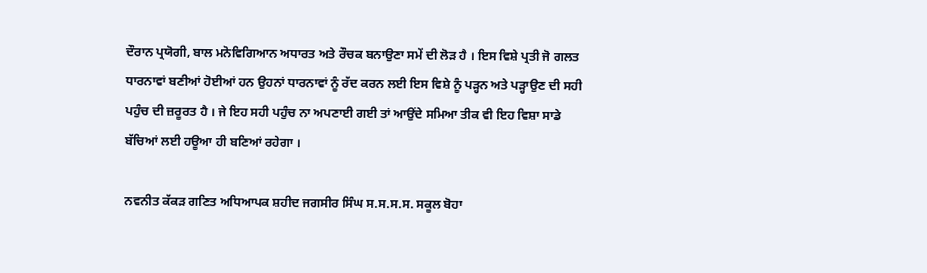ਦੌਰਾਨ ਪ੍ਰਯੋਗੀ, ਬਾਲ ਮਨੋਵਿਗਿਆਨ ਅਧਾਰਤ ਅਤੇ ਰੌਚਕ ਬਨਾਉਣਾ ਸਮੇਂ ਦੀ ਲੋੜ ਹੈ । ਇਸ ਵਿਸ਼ੇ ਪ੍ਰਤੀ ਜੋ ਗਲਤ ਧਾਰਨਾਵਾਂ ਬਣੀਆਂ ਹੋਈਆਂ ਹਨ ਉਹਨਾਂ ਧਾਰਨਾਵਾਂ ਨੂੰ ਰੱਦ ਕਰਨ ਲਈ ਇਸ ਵਿਸ਼ੇ ਨੂੰ ਪੜ੍ਹਨ ਅਤੇ ਪੜ੍ਹਾਉਣ ਦੀ ਸਹੀ ਪਹੁੰਚ ਦੀ ਜ਼ਰੂਰਤ ਹੈ । ਜੇ ਇਹ ਸਹੀ ਪਹੁੰਚ ਨਾ ਅਪਣਾਈ ਗਈ ਤਾਂ ਆਉਂਦੇ ਸਮਿਆ ਤੀਕ ਵੀ ਇਹ ਵਿਸ਼ਾ ਸਾਡੇ ਬੱਚਿਆਂ ਲਈ ਹਊਆ ਹੀ ਬਣਿਆਂ ਰਹੇਗਾ ।

ਨਵਨੀਤ ਕੱਕੜ ਗਣਿਤ ਅਧਿਆਪਕ ਸ਼ਹੀਦ ਜਗਸੀਰ ਸਿੰਘ ਸ.ਸ.ਸ.ਸ. ਸਕੂਲ ਬੋਹਾ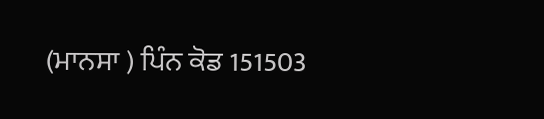(ਮਾਨਸਾ ) ਪਿੰਨ ਕੋਡ 151503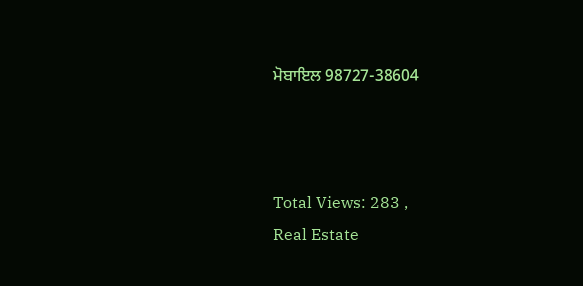ਮੋਬਾਇਲ 98727-38604



Total Views: 283 ,
Real Estate